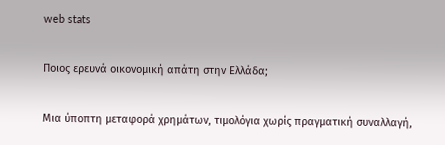web stats

Ποιος ερευνά οικονομική απάτη στην Ελλάδα;

Μια ύποπτη μεταφορά χρημάτων, τιμολόγια χωρίς πραγματική συναλλαγή,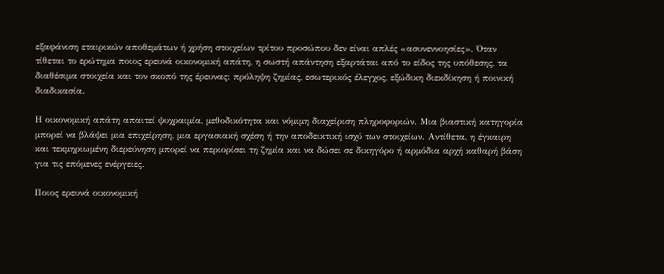εξαφάνιση εταιρικών αποθεμάτων ή χρήση στοιχείων τρίτου προσώπου δεν είναι απλές «ασυνεννοησίες». Όταν τίθεται το ερώτημα ποιος ερευνά οικονομική απάτη, η σωστή απάντηση εξαρτάται από το είδος της υπόθεσης, τα διαθέσιμα στοιχεία και τον σκοπό της έρευνας: πρόληψη ζημίας, εσωτερικός έλεγχος, εξώδικη διεκδίκηση ή ποινική διαδικασία.

Η οικονομική απάτη απαιτεί ψυχραιμία, μεθοδικότητα και νόμιμη διαχείριση πληροφοριών. Μια βιαστική κατηγορία μπορεί να βλάψει μια επιχείρηση, μια εργασιακή σχέση ή την αποδεικτική ισχύ των στοιχείων. Αντίθετα, η έγκαιρη και τεκμηριωμένη διερεύνηση μπορεί να περιορίσει τη ζημία και να δώσει σε δικηγόρο ή αρμόδια αρχή καθαρή βάση για τις επόμενες ενέργειες.

Ποιος ερευνά οικονομική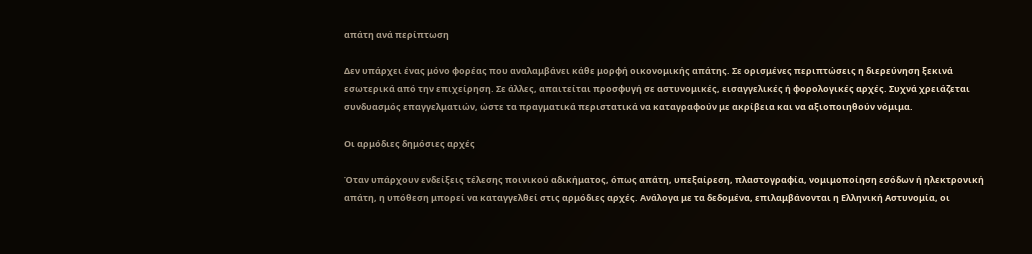απάτη ανά περίπτωση

Δεν υπάρχει ένας μόνο φορέας που αναλαμβάνει κάθε μορφή οικονομικής απάτης. Σε ορισμένες περιπτώσεις η διερεύνηση ξεκινά εσωτερικά από την επιχείρηση. Σε άλλες, απαιτείται προσφυγή σε αστυνομικές, εισαγγελικές ή φορολογικές αρχές. Συχνά χρειάζεται συνδυασμός επαγγελματιών, ώστε τα πραγματικά περιστατικά να καταγραφούν με ακρίβεια και να αξιοποιηθούν νόμιμα.

Οι αρμόδιες δημόσιες αρχές

Όταν υπάρχουν ενδείξεις τέλεσης ποινικού αδικήματος, όπως απάτη, υπεξαίρεση, πλαστογραφία, νομιμοποίηση εσόδων ή ηλεκτρονική απάτη, η υπόθεση μπορεί να καταγγελθεί στις αρμόδιες αρχές. Ανάλογα με τα δεδομένα, επιλαμβάνονται η Ελληνική Αστυνομία, οι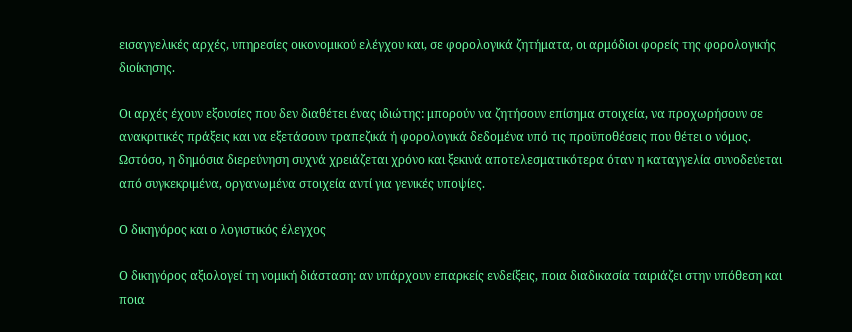εισαγγελικές αρχές, υπηρεσίες οικονομικού ελέγχου και, σε φορολογικά ζητήματα, οι αρμόδιοι φορείς της φορολογικής διοίκησης.

Οι αρχές έχουν εξουσίες που δεν διαθέτει ένας ιδιώτης: μπορούν να ζητήσουν επίσημα στοιχεία, να προχωρήσουν σε ανακριτικές πράξεις και να εξετάσουν τραπεζικά ή φορολογικά δεδομένα υπό τις προϋποθέσεις που θέτει ο νόμος. Ωστόσο, η δημόσια διερεύνηση συχνά χρειάζεται χρόνο και ξεκινά αποτελεσματικότερα όταν η καταγγελία συνοδεύεται από συγκεκριμένα, οργανωμένα στοιχεία αντί για γενικές υποψίες.

Ο δικηγόρος και ο λογιστικός έλεγχος

Ο δικηγόρος αξιολογεί τη νομική διάσταση: αν υπάρχουν επαρκείς ενδείξεις, ποια διαδικασία ταιριάζει στην υπόθεση και ποια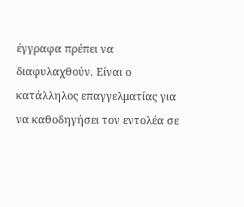έγγραφα πρέπει να διαφυλαχθούν. Είναι ο κατάλληλος επαγγελματίας για να καθοδηγήσει τον εντολέα σε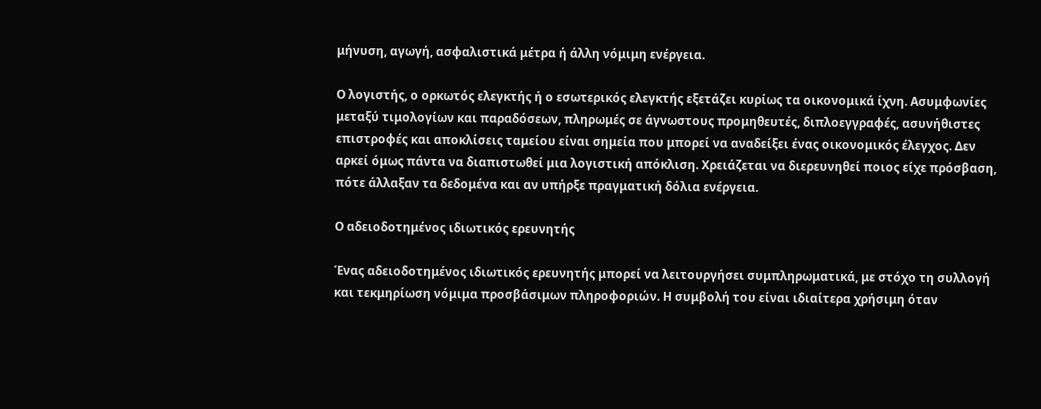μήνυση, αγωγή, ασφαλιστικά μέτρα ή άλλη νόμιμη ενέργεια.

Ο λογιστής, ο ορκωτός ελεγκτής ή ο εσωτερικός ελεγκτής εξετάζει κυρίως τα οικονομικά ίχνη. Ασυμφωνίες μεταξύ τιμολογίων και παραδόσεων, πληρωμές σε άγνωστους προμηθευτές, διπλοεγγραφές, ασυνήθιστες επιστροφές και αποκλίσεις ταμείου είναι σημεία που μπορεί να αναδείξει ένας οικονομικός έλεγχος. Δεν αρκεί όμως πάντα να διαπιστωθεί μια λογιστική απόκλιση. Χρειάζεται να διερευνηθεί ποιος είχε πρόσβαση, πότε άλλαξαν τα δεδομένα και αν υπήρξε πραγματική δόλια ενέργεια.

Ο αδειοδοτημένος ιδιωτικός ερευνητής

Ένας αδειοδοτημένος ιδιωτικός ερευνητής μπορεί να λειτουργήσει συμπληρωματικά, με στόχο τη συλλογή και τεκμηρίωση νόμιμα προσβάσιμων πληροφοριών. Η συμβολή του είναι ιδιαίτερα χρήσιμη όταν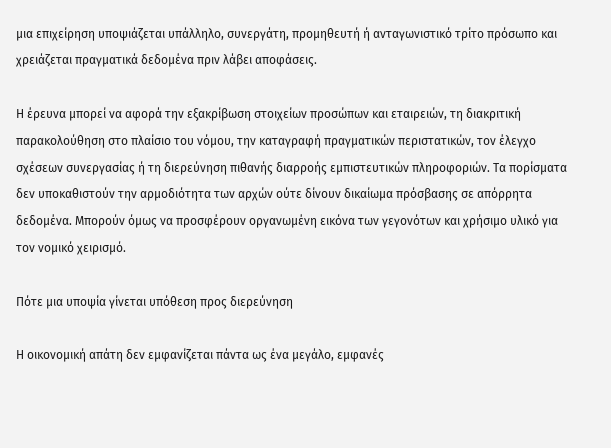μια επιχείρηση υποψιάζεται υπάλληλο, συνεργάτη, προμηθευτή ή ανταγωνιστικό τρίτο πρόσωπο και χρειάζεται πραγματικά δεδομένα πριν λάβει αποφάσεις.

Η έρευνα μπορεί να αφορά την εξακρίβωση στοιχείων προσώπων και εταιρειών, τη διακριτική παρακολούθηση στο πλαίσιο του νόμου, την καταγραφή πραγματικών περιστατικών, τον έλεγχο σχέσεων συνεργασίας ή τη διερεύνηση πιθανής διαρροής εμπιστευτικών πληροφοριών. Τα πορίσματα δεν υποκαθιστούν την αρμοδιότητα των αρχών ούτε δίνουν δικαίωμα πρόσβασης σε απόρρητα δεδομένα. Μπορούν όμως να προσφέρουν οργανωμένη εικόνα των γεγονότων και χρήσιμο υλικό για τον νομικό χειρισμό.

Πότε μια υποψία γίνεται υπόθεση προς διερεύνηση

Η οικονομική απάτη δεν εμφανίζεται πάντα ως ένα μεγάλο, εμφανές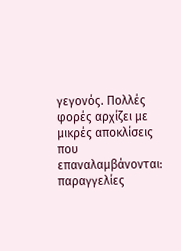γεγονός. Πολλές φορές αρχίζει με μικρές αποκλίσεις που επαναλαμβάνονται: παραγγελίες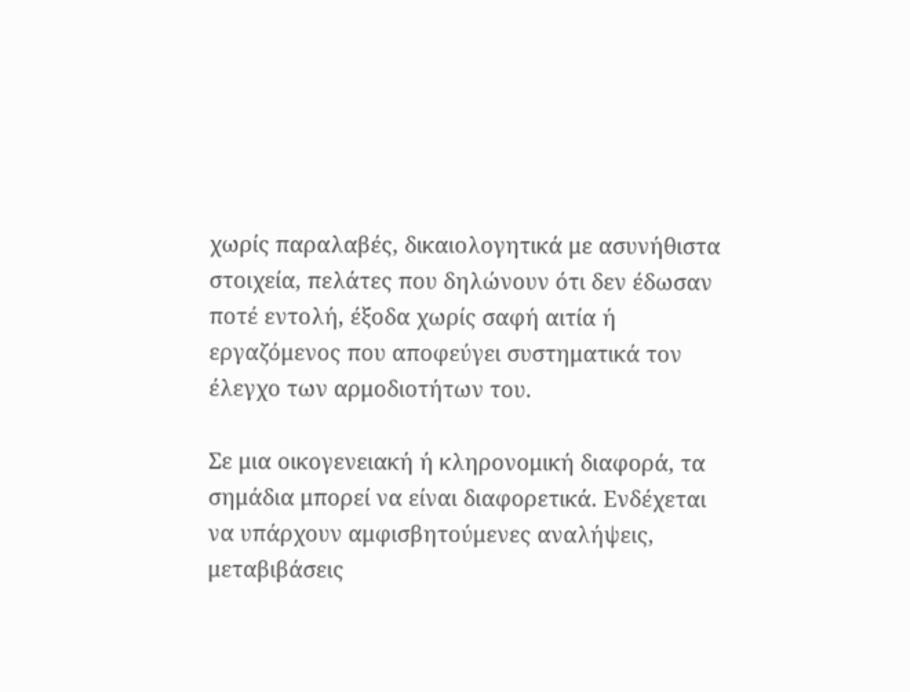χωρίς παραλαβές, δικαιολογητικά με ασυνήθιστα στοιχεία, πελάτες που δηλώνουν ότι δεν έδωσαν ποτέ εντολή, έξοδα χωρίς σαφή αιτία ή εργαζόμενος που αποφεύγει συστηματικά τον έλεγχο των αρμοδιοτήτων του.

Σε μια οικογενειακή ή κληρονομική διαφορά, τα σημάδια μπορεί να είναι διαφορετικά. Ενδέχεται να υπάρχουν αμφισβητούμενες αναλήψεις, μεταβιβάσεις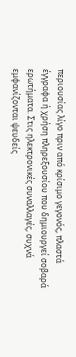περιουσίας λίγο πριν από κρίσιμο γεγονός, πλαστά έγγραφα ή χρήση πληρεξουσίου που δημιουργεί σοβαρά ερωτήματα. Στις ηλεκτρονικές συναλλαγές, συχνά εμφανίζονται ψευδείς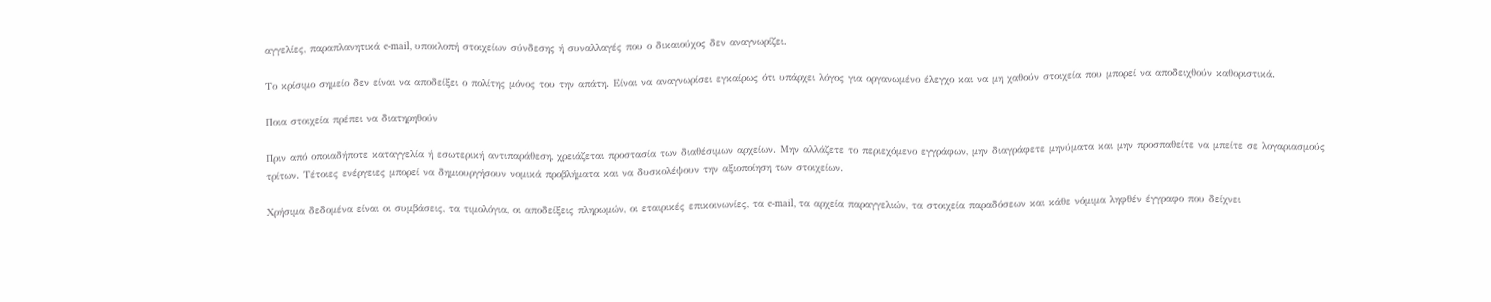αγγελίες, παραπλανητικά e-mail, υποκλοπή στοιχείων σύνδεσης ή συναλλαγές που ο δικαιούχος δεν αναγνωρίζει.

Το κρίσιμο σημείο δεν είναι να αποδείξει ο πολίτης μόνος του την απάτη. Είναι να αναγνωρίσει εγκαίρως ότι υπάρχει λόγος για οργανωμένο έλεγχο και να μη χαθούν στοιχεία που μπορεί να αποδειχθούν καθοριστικά.

Ποια στοιχεία πρέπει να διατηρηθούν

Πριν από οποιαδήποτε καταγγελία ή εσωτερική αντιπαράθεση, χρειάζεται προστασία των διαθέσιμων αρχείων. Μην αλλάζετε το περιεχόμενο εγγράφων, μην διαγράφετε μηνύματα και μην προσπαθείτε να μπείτε σε λογαριασμούς τρίτων. Τέτοιες ενέργειες μπορεί να δημιουργήσουν νομικά προβλήματα και να δυσκολέψουν την αξιοποίηση των στοιχείων.

Χρήσιμα δεδομένα είναι οι συμβάσεις, τα τιμολόγια, οι αποδείξεις πληρωμών, οι εταιρικές επικοινωνίες, τα e-mail, τα αρχεία παραγγελιών, τα στοιχεία παραδόσεων και κάθε νόμιμα ληφθέν έγγραφο που δείχνει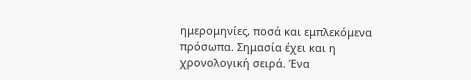ημερομηνίες, ποσά και εμπλεκόμενα πρόσωπα. Σημασία έχει και η χρονολογική σειρά. Ένα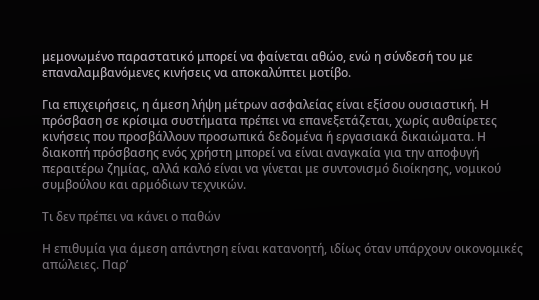μεμονωμένο παραστατικό μπορεί να φαίνεται αθώο, ενώ η σύνδεσή του με επαναλαμβανόμενες κινήσεις να αποκαλύπτει μοτίβο.

Για επιχειρήσεις, η άμεση λήψη μέτρων ασφαλείας είναι εξίσου ουσιαστική. Η πρόσβαση σε κρίσιμα συστήματα πρέπει να επανεξετάζεται, χωρίς αυθαίρετες κινήσεις που προσβάλλουν προσωπικά δεδομένα ή εργασιακά δικαιώματα. Η διακοπή πρόσβασης ενός χρήστη μπορεί να είναι αναγκαία για την αποφυγή περαιτέρω ζημίας, αλλά καλό είναι να γίνεται με συντονισμό διοίκησης, νομικού συμβούλου και αρμόδιων τεχνικών.

Τι δεν πρέπει να κάνει ο παθών

Η επιθυμία για άμεση απάντηση είναι κατανοητή, ιδίως όταν υπάρχουν οικονομικές απώλειες. Παρ’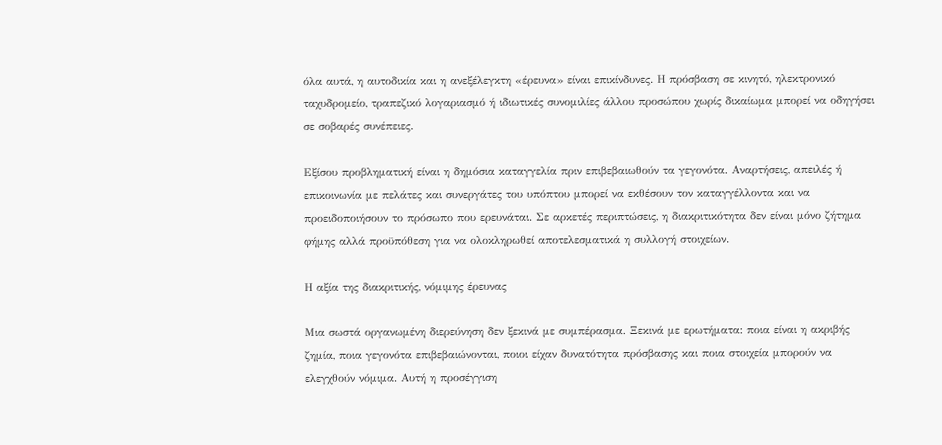όλα αυτά, η αυτοδικία και η ανεξέλεγκτη «έρευνα» είναι επικίνδυνες. Η πρόσβαση σε κινητό, ηλεκτρονικό ταχυδρομείο, τραπεζικό λογαριασμό ή ιδιωτικές συνομιλίες άλλου προσώπου χωρίς δικαίωμα μπορεί να οδηγήσει σε σοβαρές συνέπειες.

Εξίσου προβληματική είναι η δημόσια καταγγελία πριν επιβεβαιωθούν τα γεγονότα. Αναρτήσεις, απειλές ή επικοινωνία με πελάτες και συνεργάτες του υπόπτου μπορεί να εκθέσουν τον καταγγέλλοντα και να προειδοποιήσουν το πρόσωπο που ερευνάται. Σε αρκετές περιπτώσεις, η διακριτικότητα δεν είναι μόνο ζήτημα φήμης αλλά προϋπόθεση για να ολοκληρωθεί αποτελεσματικά η συλλογή στοιχείων.

Η αξία της διακριτικής, νόμιμης έρευνας

Μια σωστά οργανωμένη διερεύνηση δεν ξεκινά με συμπέρασμα. Ξεκινά με ερωτήματα: ποια είναι η ακριβής ζημία, ποια γεγονότα επιβεβαιώνονται, ποιοι είχαν δυνατότητα πρόσβασης και ποια στοιχεία μπορούν να ελεγχθούν νόμιμα. Αυτή η προσέγγιση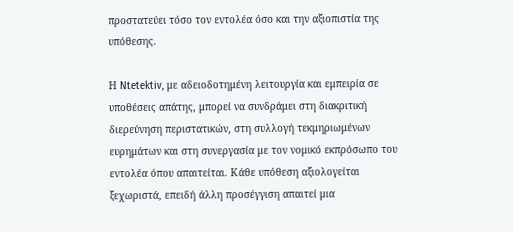προστατεύει τόσο τον εντολέα όσο και την αξιοπιστία της υπόθεσης.

Η Ntetektiv, με αδειοδοτημένη λειτουργία και εμπειρία σε υποθέσεις απάτης, μπορεί να συνδράμει στη διακριτική διερεύνηση περιστατικών, στη συλλογή τεκμηριωμένων ευρημάτων και στη συνεργασία με τον νομικό εκπρόσωπο του εντολέα όπου απαιτείται. Κάθε υπόθεση αξιολογείται ξεχωριστά, επειδή άλλη προσέγγιση απαιτεί μια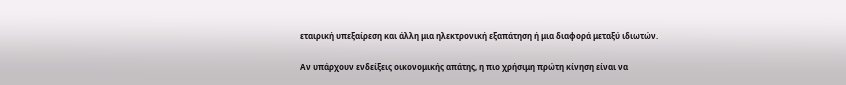εταιρική υπεξαίρεση και άλλη μια ηλεκτρονική εξαπάτηση ή μια διαφορά μεταξύ ιδιωτών.

Αν υπάρχουν ενδείξεις οικονομικής απάτης, η πιο χρήσιμη πρώτη κίνηση είναι να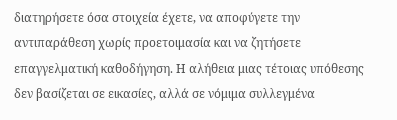διατηρήσετε όσα στοιχεία έχετε, να αποφύγετε την αντιπαράθεση χωρίς προετοιμασία και να ζητήσετε επαγγελματική καθοδήγηση. Η αλήθεια μιας τέτοιας υπόθεσης δεν βασίζεται σε εικασίες, αλλά σε νόμιμα συλλεγμένα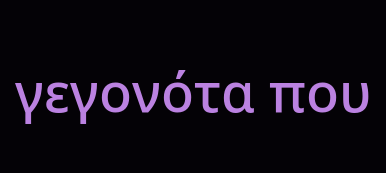γεγονότα που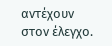αντέχουν στον έλεγχο.